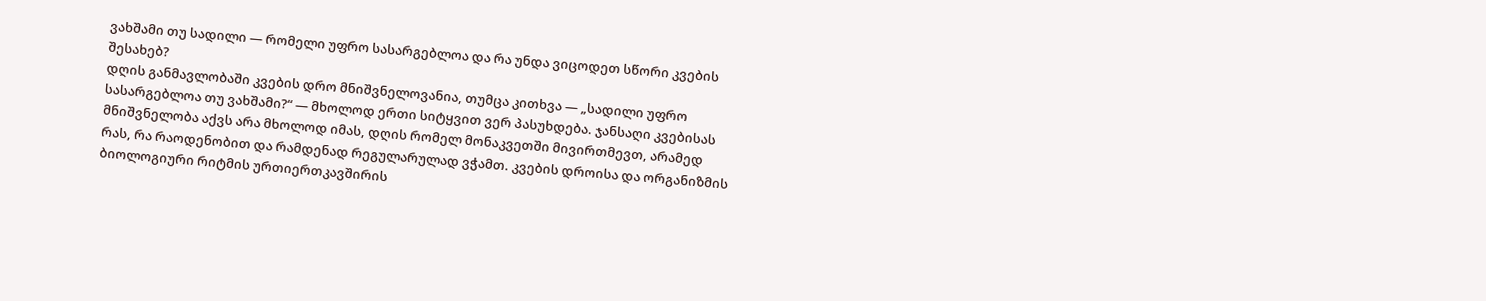ვახშამი თუ სადილი — რომელი უფრო სასარგებლოა და რა უნდა ვიცოდეთ სწორი კვების შესახებ?
დღის განმავლობაში კვების დრო მნიშვნელოვანია, თუმცა კითხვა — „სადილი უფრო სასარგებლოა თუ ვახშამი?“ — მხოლოდ ერთი სიტყვით ვერ პასუხდება. ჯანსაღი კვებისას მნიშვნელობა აქვს არა მხოლოდ იმას, დღის რომელ მონაკვეთში მივირთმევთ, არამედ რას, რა რაოდენობით და რამდენად რეგულარულად ვჭამთ. კვების დროისა და ორგანიზმის ბიოლოგიური რიტმის ურთიერთკავშირის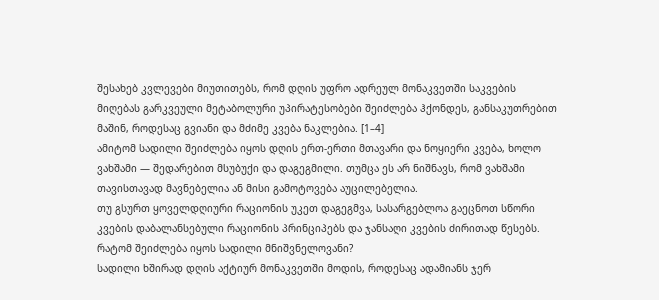შესახებ კვლევები მიუთითებს, რომ დღის უფრო ადრეულ მონაკვეთში საკვების მიღებას გარკვეული მეტაბოლური უპირატესობები შეიძლება ჰქონდეს, განსაკუთრებით მაშინ, როდესაც გვიანი და მძიმე კვება ნაკლებია. [1–4]
ამიტომ სადილი შეიძლება იყოს დღის ერთ-ერთი მთავარი და ნოყიერი კვება, ხოლო ვახშამი — შედარებით მსუბუქი და დაგეგმილი. თუმცა ეს არ ნიშნავს, რომ ვახშამი თავისთავად მავნებელია ან მისი გამოტოვება აუცილებელია.
თუ გსურთ ყოველდღიური რაციონის უკეთ დაგეგმვა, სასარგებლოა გაეცნოთ სწორი კვების დაბალანსებული რაციონის პრინციპებს და ჯანსაღი კვების ძირითად წესებს.
რატომ შეიძლება იყოს სადილი მნიშვნელოვანი?
სადილი ხშირად დღის აქტიურ მონაკვეთში მოდის, როდესაც ადამიანს ჯერ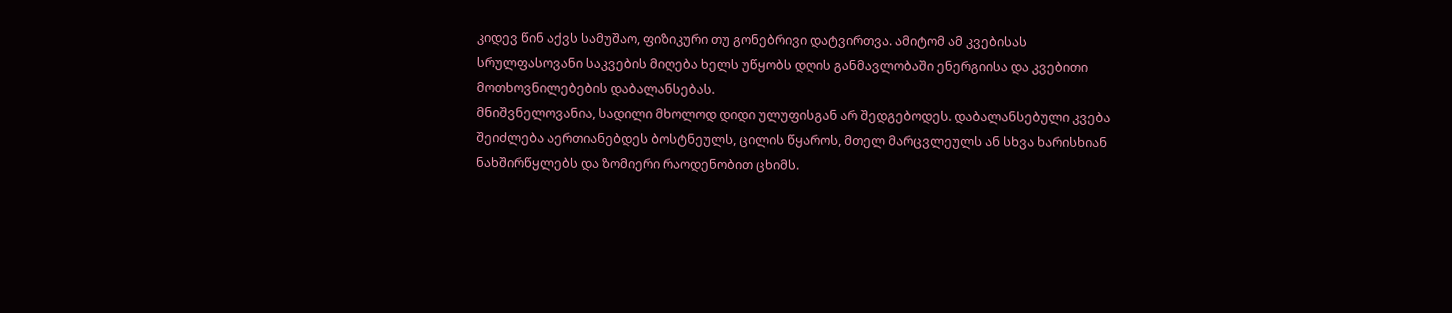კიდევ წინ აქვს სამუშაო, ფიზიკური თუ გონებრივი დატვირთვა. ამიტომ ამ კვებისას სრულფასოვანი საკვების მიღება ხელს უწყობს დღის განმავლობაში ენერგიისა და კვებითი მოთხოვნილებების დაბალანსებას.
მნიშვნელოვანია, სადილი მხოლოდ დიდი ულუფისგან არ შედგებოდეს. დაბალანსებული კვება შეიძლება აერთიანებდეს ბოსტნეულს, ცილის წყაროს, მთელ მარცვლეულს ან სხვა ხარისხიან ნახშირწყლებს და ზომიერი რაოდენობით ცხიმს.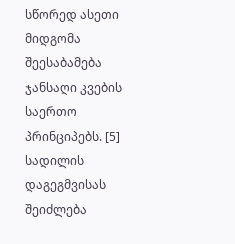სწორედ ასეთი მიდგომა შეესაბამება ჯანსაღი კვების საერთო პრინციპებს. [5]
სადილის დაგეგმვისას შეიძლება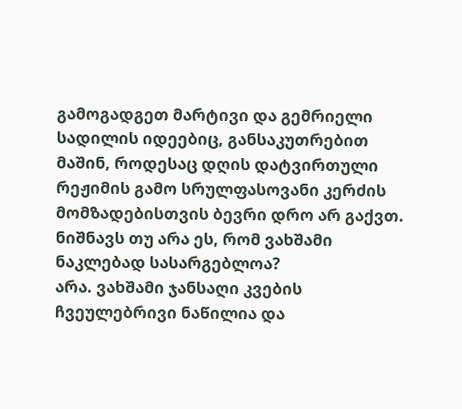გამოგადგეთ მარტივი და გემრიელი სადილის იდეებიც, განსაკუთრებით მაშინ, როდესაც დღის დატვირთული რეჟიმის გამო სრულფასოვანი კერძის მომზადებისთვის ბევრი დრო არ გაქვთ.
ნიშნავს თუ არა ეს, რომ ვახშამი ნაკლებად სასარგებლოა?
არა. ვახშამი ჯანსაღი კვების ჩვეულებრივი ნაწილია და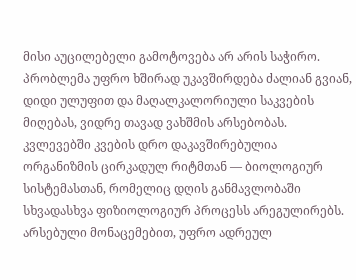მისი აუცილებელი გამოტოვება არ არის საჭირო. პრობლემა უფრო ხშირად უკავშირდება ძალიან გვიან, დიდი ულუფით და მაღალკალორიული საკვების მიღებას, ვიდრე თავად ვახშმის არსებობას.
კვლევებში კვების დრო დაკავშირებულია ორგანიზმის ცირკადულ რიტმთან — ბიოლოგიურ სისტემასთან, რომელიც დღის განმავლობაში სხვადასხვა ფიზიოლოგიურ პროცესს არეგულირებს. არსებული მონაცემებით, უფრო ადრეულ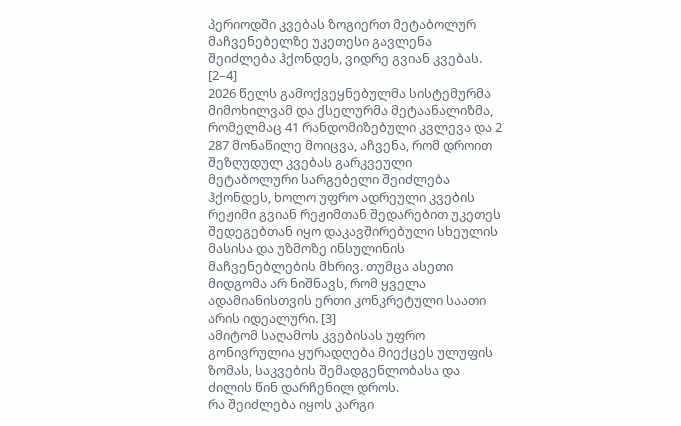პერიოდში კვებას ზოგიერთ მეტაბოლურ მაჩვენებელზე უკეთესი გავლენა შეიძლება ჰქონდეს, ვიდრე გვიან კვებას. [2–4]
2026 წელს გამოქვეყნებულმა სისტემურმა მიმოხილვამ და ქსელურმა მეტაანალიზმა, რომელმაც 41 რანდომიზებული კვლევა და 2 287 მონაწილე მოიცვა, აჩვენა, რომ დროით შეზღუდულ კვებას გარკვეული მეტაბოლური სარგებელი შეიძლება ჰქონდეს, ხოლო უფრო ადრეული კვების რეჟიმი გვიან რეჟიმთან შედარებით უკეთეს შედეგებთან იყო დაკავშირებული სხეულის მასისა და უზმოზე ინსულინის მაჩვენებლების მხრივ. თუმცა ასეთი მიდგომა არ ნიშნავს, რომ ყველა ადამიანისთვის ერთი კონკრეტული საათი არის იდეალური. [3]
ამიტომ საღამოს კვებისას უფრო გონივრულია ყურადღება მიექცეს ულუფის ზომას, საკვების შემადგენლობასა და ძილის წინ დარჩენილ დროს.
რა შეიძლება იყოს კარგი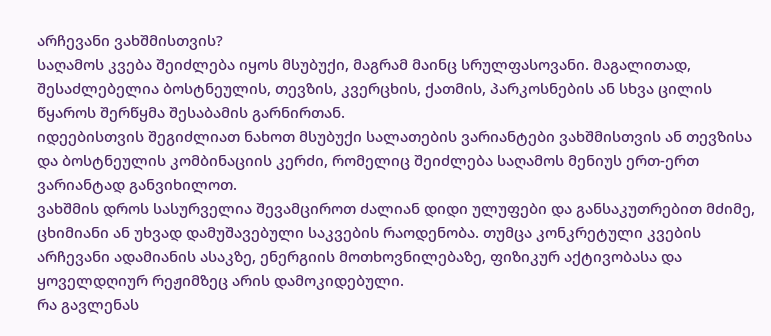არჩევანი ვახშმისთვის?
საღამოს კვება შეიძლება იყოს მსუბუქი, მაგრამ მაინც სრულფასოვანი. მაგალითად, შესაძლებელია ბოსტნეულის, თევზის, კვერცხის, ქათმის, პარკოსნების ან სხვა ცილის წყაროს შერწყმა შესაბამის გარნირთან.
იდეებისთვის შეგიძლიათ ნახოთ მსუბუქი სალათების ვარიანტები ვახშმისთვის ან თევზისა და ბოსტნეულის კომბინაციის კერძი, რომელიც შეიძლება საღამოს მენიუს ერთ-ერთ ვარიანტად განვიხილოთ.
ვახშმის დროს სასურველია შევამციროთ ძალიან დიდი ულუფები და განსაკუთრებით მძიმე, ცხიმიანი ან უხვად დამუშავებული საკვების რაოდენობა. თუმცა კონკრეტული კვების არჩევანი ადამიანის ასაკზე, ენერგიის მოთხოვნილებაზე, ფიზიკურ აქტივობასა და ყოველდღიურ რეჟიმზეც არის დამოკიდებული.
რა გავლენას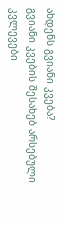ახდენს გვიანი კვება?
გვიანი კვების შესახებ არსებული კვლევები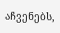აჩვენებს,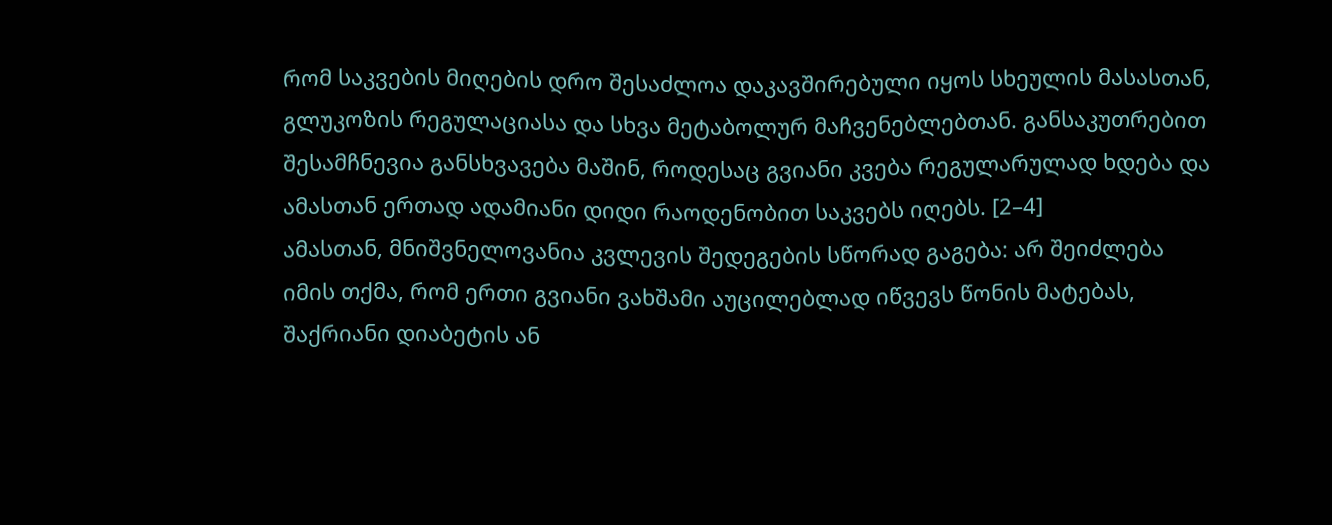რომ საკვების მიღების დრო შესაძლოა დაკავშირებული იყოს სხეულის მასასთან, გლუკოზის რეგულაციასა და სხვა მეტაბოლურ მაჩვენებლებთან. განსაკუთრებით შესამჩნევია განსხვავება მაშინ, როდესაც გვიანი კვება რეგულარულად ხდება და ამასთან ერთად ადამიანი დიდი რაოდენობით საკვებს იღებს. [2–4]
ამასთან, მნიშვნელოვანია კვლევის შედეგების სწორად გაგება: არ შეიძლება იმის თქმა, რომ ერთი გვიანი ვახშამი აუცილებლად იწვევს წონის მატებას, შაქრიანი დიაბეტის ან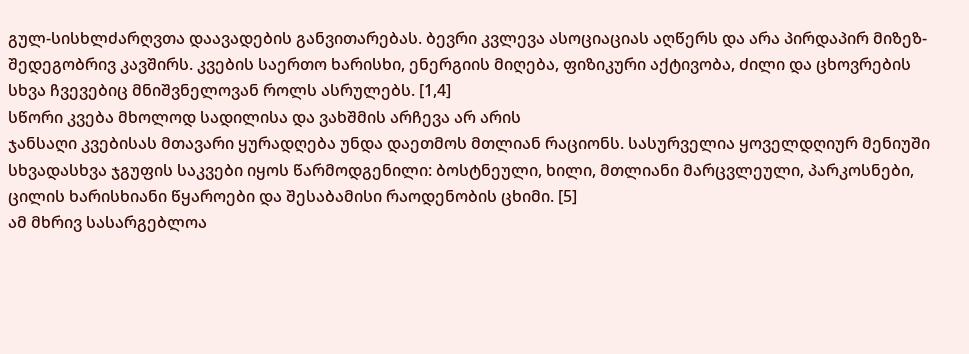გულ-სისხლძარღვთა დაავადების განვითარებას. ბევრი კვლევა ასოციაციას აღწერს და არა პირდაპირ მიზეზ-შედეგობრივ კავშირს. კვების საერთო ხარისხი, ენერგიის მიღება, ფიზიკური აქტივობა, ძილი და ცხოვრების სხვა ჩვევებიც მნიშვნელოვან როლს ასრულებს. [1,4]
სწორი კვება მხოლოდ სადილისა და ვახშმის არჩევა არ არის
ჯანსაღი კვებისას მთავარი ყურადღება უნდა დაეთმოს მთლიან რაციონს. სასურველია ყოველდღიურ მენიუში სხვადასხვა ჯგუფის საკვები იყოს წარმოდგენილი: ბოსტნეული, ხილი, მთლიანი მარცვლეული, პარკოსნები, ცილის ხარისხიანი წყაროები და შესაბამისი რაოდენობის ცხიმი. [5]
ამ მხრივ სასარგებლოა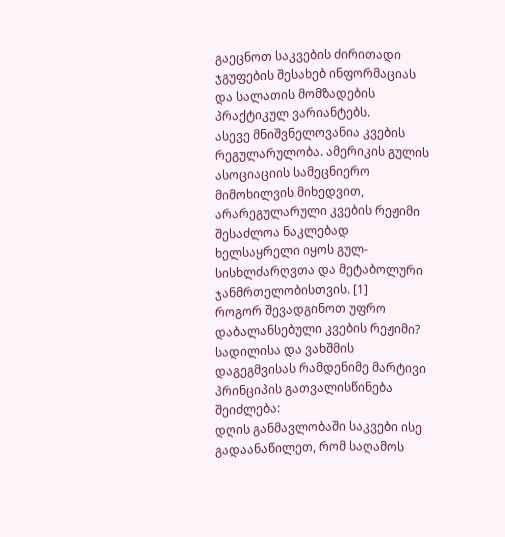გაეცნოთ საკვების ძირითადი ჯგუფების შესახებ ინფორმაციას და სალათის მომზადების პრაქტიკულ ვარიანტებს.
ასევე მნიშვნელოვანია კვების რეგულარულობა. ამერიკის გულის ასოციაციის სამეცნიერო მიმოხილვის მიხედვით, არარეგულარული კვების რეჟიმი შესაძლოა ნაკლებად ხელსაყრელი იყოს გულ-სისხლძარღვთა და მეტაბოლური ჯანმრთელობისთვის. [1]
როგორ შევადგინოთ უფრო დაბალანსებული კვების რეჟიმი?
სადილისა და ვახშმის დაგეგმვისას რამდენიმე მარტივი პრინციპის გათვალისწინება შეიძლება:
დღის განმავლობაში საკვები ისე გადაანაწილეთ, რომ საღამოს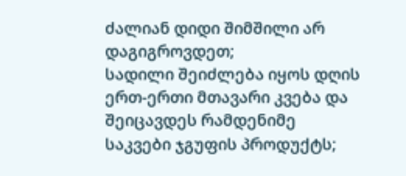ძალიან დიდი შიმშილი არ დაგიგროვდეთ;
სადილი შეიძლება იყოს დღის ერთ-ერთი მთავარი კვება და შეიცავდეს რამდენიმე საკვები ჯგუფის პროდუქტს;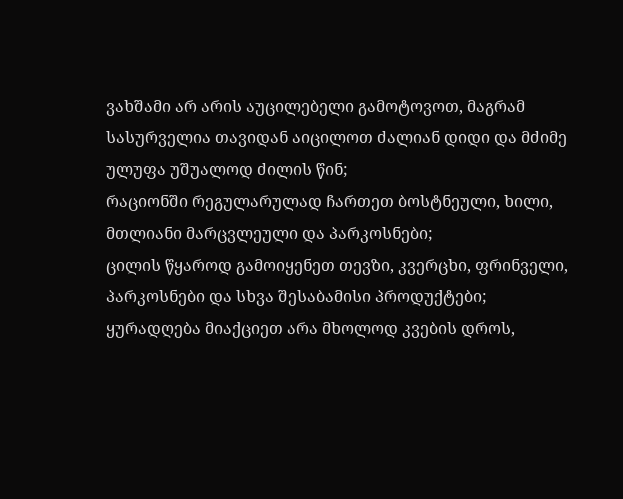ვახშამი არ არის აუცილებელი გამოტოვოთ, მაგრამ სასურველია თავიდან აიცილოთ ძალიან დიდი და მძიმე ულუფა უშუალოდ ძილის წინ;
რაციონში რეგულარულად ჩართეთ ბოსტნეული, ხილი, მთლიანი მარცვლეული და პარკოსნები;
ცილის წყაროდ გამოიყენეთ თევზი, კვერცხი, ფრინველი, პარკოსნები და სხვა შესაბამისი პროდუქტები;
ყურადღება მიაქციეთ არა მხოლოდ კვების დროს,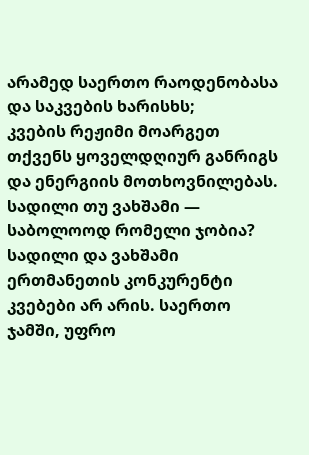არამედ საერთო რაოდენობასა და საკვების ხარისხს;
კვების რეჟიმი მოარგეთ თქვენს ყოველდღიურ განრიგს და ენერგიის მოთხოვნილებას.
სადილი თუ ვახშამი — საბოლოოდ რომელი ჯობია?
სადილი და ვახშამი ერთმანეთის კონკურენტი კვებები არ არის. საერთო ჯამში, უფრო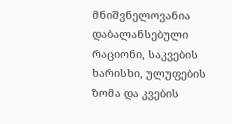მნიშვნელოვანია დაბალანსებული რაციონი, საკვების ხარისხი, ულუფების ზომა და კვების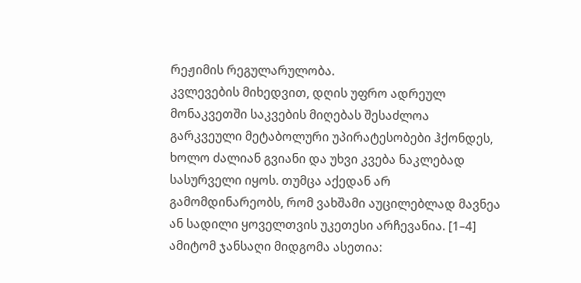რეჟიმის რეგულარულობა.
კვლევების მიხედვით, დღის უფრო ადრეულ მონაკვეთში საკვების მიღებას შესაძლოა გარკვეული მეტაბოლური უპირატესობები ჰქონდეს, ხოლო ძალიან გვიანი და უხვი კვება ნაკლებად სასურველი იყოს. თუმცა აქედან არ გამომდინარეობს, რომ ვახშამი აუცილებლად მავნეა ან სადილი ყოველთვის უკეთესი არჩევანია. [1–4]
ამიტომ ჯანსაღი მიდგომა ასეთია: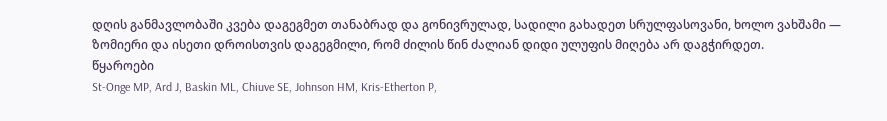დღის განმავლობაში კვება დაგეგმეთ თანაბრად და გონივრულად, სადილი გახადეთ სრულფასოვანი, ხოლო ვახშამი — ზომიერი და ისეთი დროისთვის დაგეგმილი, რომ ძილის წინ ძალიან დიდი ულუფის მიღება არ დაგჭირდეთ.
წყაროები
St-Onge MP, Ard J, Baskin ML, Chiuve SE, Johnson HM, Kris-Etherton P,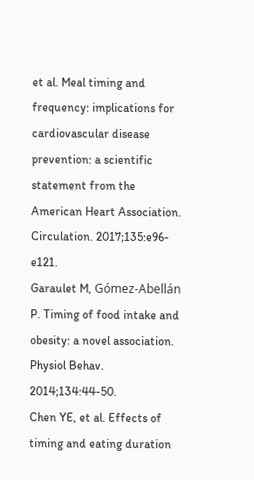et al. Meal timing and frequency: implications for cardiovascular disease prevention: a scientific statement from the American Heart Association. Circulation. 2017;135:e96-e121.
Garaulet M, Gómez-Abellán P. Timing of food intake and obesity: a novel association. Physiol Behav. 2014;134:44-50.
Chen YE, et al. Effects of timing and eating duration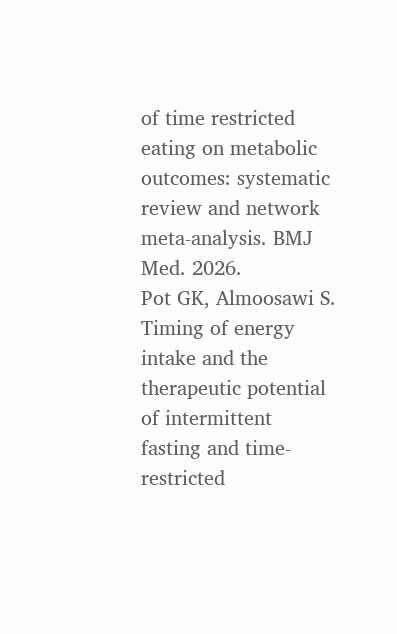of time restricted eating on metabolic outcomes: systematic review and network meta-analysis. BMJ Med. 2026.
Pot GK, Almoosawi S. Timing of energy intake and the therapeutic potential of intermittent fasting and time-restricted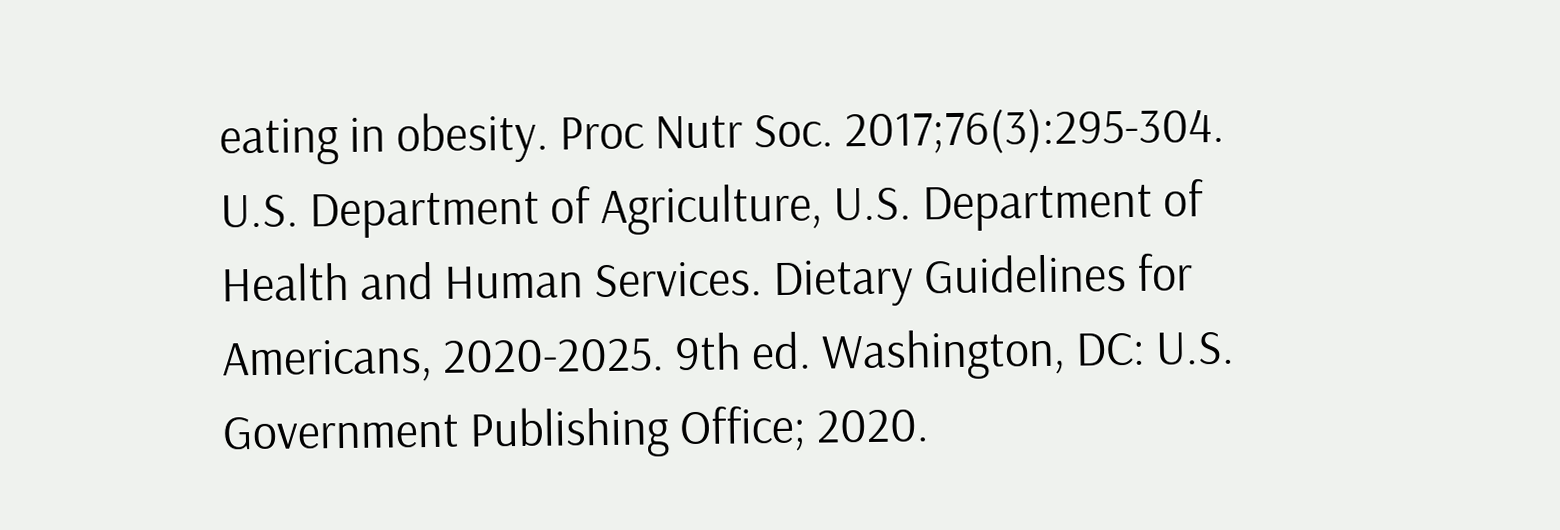eating in obesity. Proc Nutr Soc. 2017;76(3):295-304.
U.S. Department of Agriculture, U.S. Department of Health and Human Services. Dietary Guidelines for Americans, 2020-2025. 9th ed. Washington, DC: U.S. Government Publishing Office; 2020.